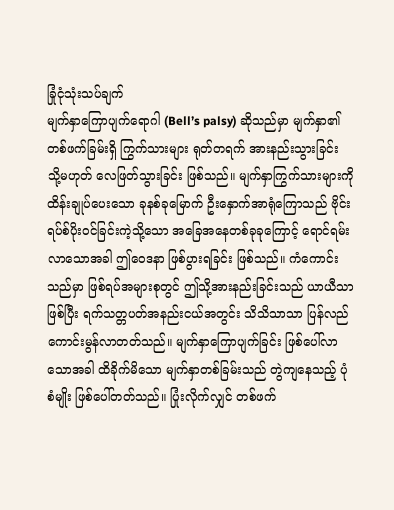ခြုံငုံသုံးသပ်ချက်
မျက်နှာကြောပျက်ရောဂါ (Bell’s palsy) ဆိုသည်မှာ မျက်နှာ၏ တစ်ဖက်ခြမ်းရှိ ကြွက်သားများ ရုတ်တရက် အားနည်းသွားခြင်း သို့မဟုတ် လေဖြတ်သွားခြင်း ဖြစ်သည်။ မျက်နှာကြွက်သားများကို ထိန်းချုပ်ပေးသော ခုနစ်ခုမြောက် ဦးနှောက်အာရုံကြောသည် ဗိုင်းရပ်စ်ပိုးဝင်ခြင်းကဲ့သို့သော အခြေအနေတစ်ခုခုကြောင့် ရောင်ရမ်းလာသောအခါ ဤဝေဒနာ ဖြစ်ပွားရခြင်း ဖြစ်သည်။ ကံကောင်းသည်မှာ ဖြစ်ရပ်အများစုတွင် ဤသို့အားနည်းခြင်းသည် ယာယီသာဖြစ်ပြီး ရက်သတ္တပတ်အနည်းငယ်အတွင်း သိသိသာသာ ပြန်လည်ကောင်းမွန်လာတတ်သည်။ မျက်နှာကြောပျက်ခြင်း ဖြစ်ပေါ်လာသောအခါ ထိခိုက်မိသော မျက်နှာတစ်ခြမ်းသည် တွဲကျနေသည့် ပုံစံမျိုး ဖြစ်ပေါ်တတ်သည်။ ပြုံးလိုက်လျှင် တစ်ဖက်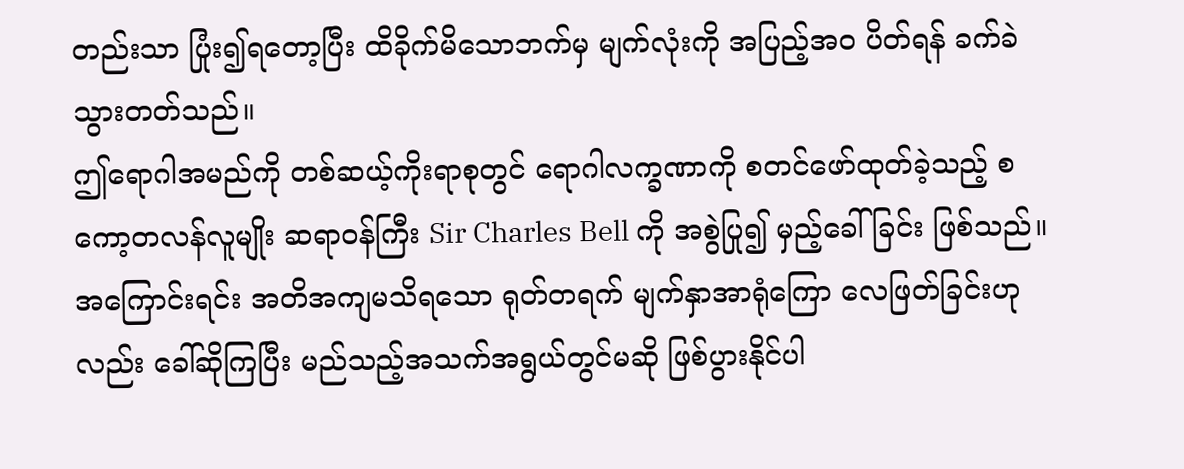တည်းသာ ပြုံး၍ရတော့ပြီး ထိခိုက်မိသောဘက်မှ မျက်လုံးကို အပြည့်အဝ ပိတ်ရန် ခက်ခဲသွားတတ်သည်။
ဤရောဂါအမည်ကို တစ်ဆယ့်ကိုးရာစုတွင် ရောဂါလက္ခဏာကို စတင်ဖော်ထုတ်ခဲ့သည့် စကော့တလန်လူမျိုး ဆရာဝန်ကြီး Sir Charles Bell ကို အစွဲပြု၍ မှည့်ခေါ်ခြင်း ဖြစ်သည်။ အကြောင်းရင်း အတိအကျမသိရသော ရုတ်တရက် မျက်နှာအာရုံကြော လေဖြတ်ခြင်းဟုလည်း ခေါ်ဆိုကြပြီး မည်သည့်အသက်အရွယ်တွင်မဆို ဖြစ်ပွားနိုင်ပါ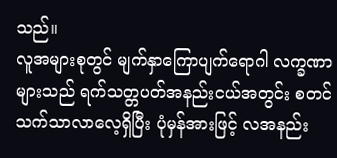သည်။
လူအများစုတွင် မျက်နှာကြောပျက်ရောဂါ လက္ခဏာများသည် ရက်သတ္တပတ်အနည်းငယ်အတွင်း စတင်သက်သာလာလေ့ရှိပြီး ပုံမှန်အားဖြင့် လအနည်း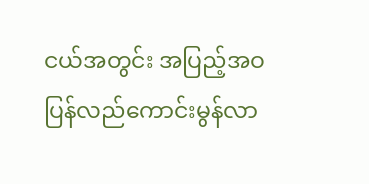ငယ်အတွင်း အပြည့်အဝ ပြန်လည်ကောင်းမွန်လာ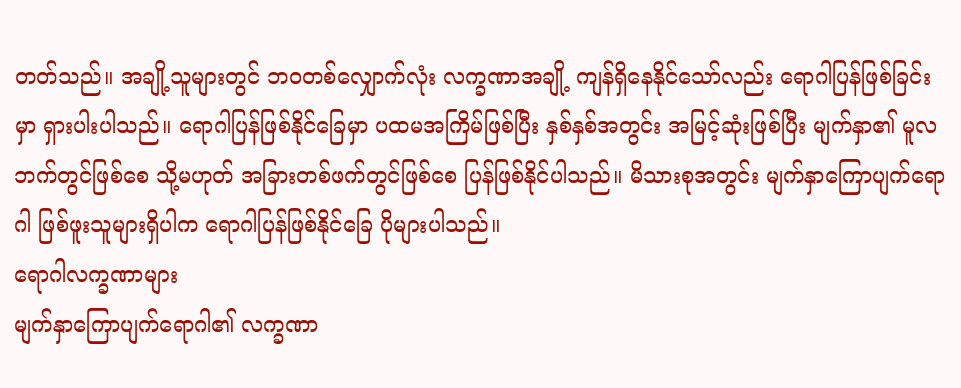တတ်သည်။ အချို့သူများတွင် ဘဝတစ်လျှောက်လုံး လက္ခဏာအချို့ ကျန်ရှိနေနိုင်သော်လည်း ရောဂါပြန်ဖြစ်ခြင်းမှာ ရှားပါးပါသည်။ ရောဂါပြန်ဖြစ်နိုင်ခြေမှာ ပထမအကြိမ်ဖြစ်ပြီး နှစ်နှစ်အတွင်း အမြင့်ဆုံးဖြစ်ပြီး မျက်နှာ၏ မူလဘက်တွင်ဖြစ်စေ သို့မဟုတ် အခြားတစ်ဖက်တွင်ဖြစ်စေ ပြန်ဖြစ်နိုင်ပါသည်။ မိသားစုအတွင်း မျက်နှာကြောပျက်ရောဂါ ဖြစ်ဖူးသူများရှိပါက ရောဂါပြန်ဖြစ်နိုင်ခြေ ပိုများပါသည်။
ရောဂါလက္ခဏာများ
မျက်နှာကြောပျက်ရောဂါ၏ လက္ခဏာ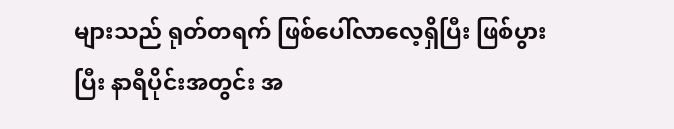များသည် ရုတ်တရက် ဖြစ်ပေါ်လာလေ့ရှိပြီး ဖြစ်ပွားပြီး နာရီပိုင်းအတွင်း အ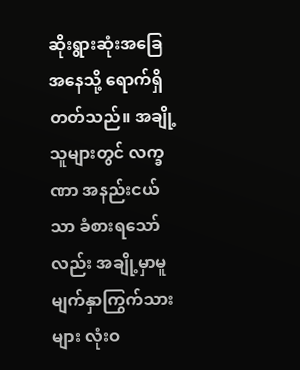ဆိုးရွားဆုံးအခြေအနေသို့ ရောက်ရှိတတ်သည်။ အချို့သူများတွင် လက္ခဏာ အနည်းငယ်သာ ခံစားရသော်လည်း အချို့မှာမူ မျက်နှာကြွက်သားများ လုံးဝ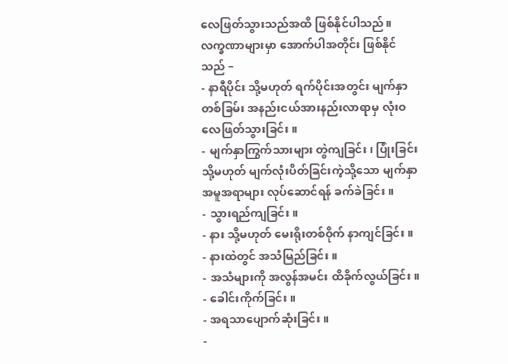လေဖြတ်သွားသည်အထိ ဖြစ်နိုင်ပါသည်။
လက္ခဏာများမှာ အောက်ပါအတိုင်း ဖြစ်နိုင်သည် –
- နာရီပိုင်း သို့မဟုတ် ရက်ပိုင်းအတွင်း မျက်နှာတစ်ခြမ်း အနည်းငယ်အားနည်းလာရာမှ လုံးဝလေဖြတ်သွားခြင်း။
- မျက်နှာကြွက်သားများ တွဲကျခြင်း၊ ပြုံးခြင်း သို့မဟုတ် မျက်လုံးပိတ်ခြင်းကဲ့သို့သော မျက်နှာအမူအရာများ လုပ်ဆောင်ရန် ခက်ခဲခြင်း။
- သွားရည်ကျခြင်း။
- နား သို့မဟုတ် မေးရိုးတစ်ဝိုက် နာကျင်ခြင်း။
- နားထဲတွင် အသံမြည်ခြင်း။
- အသံများကို အလွန်အမင်း ထိခိုက်လွယ်ခြင်း။
- ခေါင်းကိုက်ခြင်း။
- အရသာပျောက်ဆုံးခြင်း။
-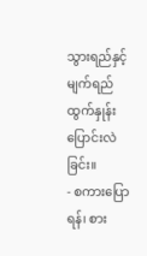သွားရည်နှင့် မျက်ရည်ထွက်နှုန်း ပြောင်းလဲခြင်း။
- စကားပြောရန်၊ စား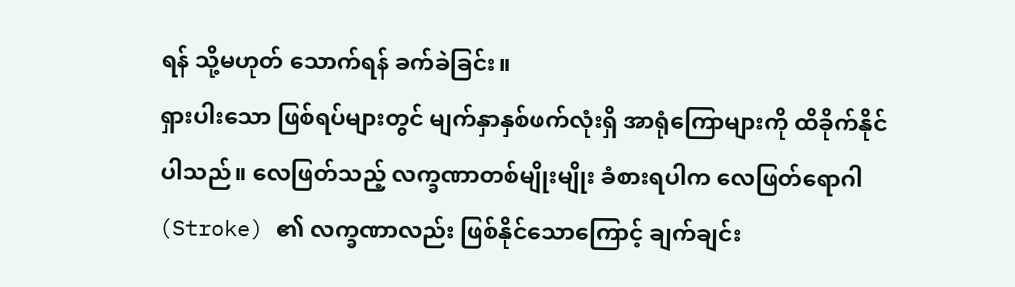ရန် သို့မဟုတ် သောက်ရန် ခက်ခဲခြင်း။
ရှားပါးသော ဖြစ်ရပ်များတွင် မျက်နှာနှစ်ဖက်လုံးရှိ အာရုံကြောများကို ထိခိုက်နိုင်ပါသည်။ လေဖြတ်သည့် လက္ခဏာတစ်မျိုးမျိုး ခံစားရပါက လေဖြတ်ရောဂါ (Stroke) ၏ လက္ခဏာလည်း ဖြစ်နိုင်သောကြောင့် ချက်ချင်း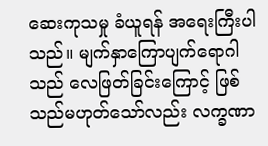ဆေးကုသမှု ခံယူရန် အရေးကြီးပါသည်။ မျက်နှာကြောပျက်ရောဂါသည် လေဖြတ်ခြင်းကြောင့် ဖြစ်သည်မဟုတ်သော်လည်း လက္ခဏာ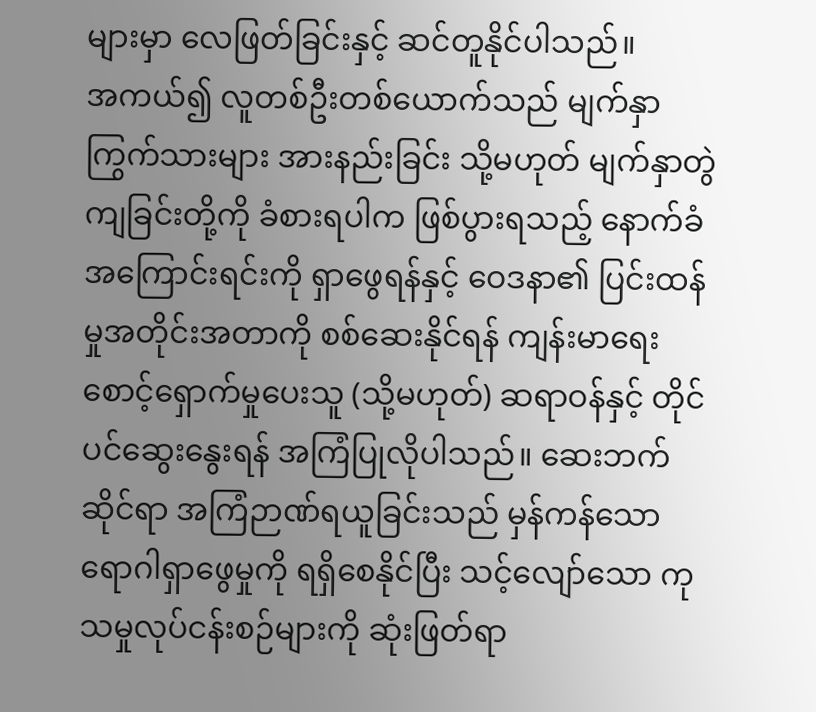များမှာ လေဖြတ်ခြင်းနှင့် ဆင်တူနိုင်ပါသည်။
အကယ်၍ လူတစ်ဦးတစ်ယောက်သည် မျက်နှာကြွက်သားများ အားနည်းခြင်း သို့မဟုတ် မျက်နှာတွဲကျခြင်းတို့ကို ခံစားရပါက ဖြစ်ပွားရသည့် နောက်ခံအကြောင်းရင်းကို ရှာဖွေရန်နှင့် ဝေဒနာ၏ ပြင်းထန်မှုအတိုင်းအတာကို စစ်ဆေးနိုင်ရန် ကျန်းမာရေးစောင့်ရှောက်မှုပေးသူ (သို့မဟုတ်) ဆရာဝန်နှင့် တိုင်ပင်ဆွေးနွေးရန် အကြံပြုလိုပါသည်။ ဆေးဘက်ဆိုင်ရာ အကြံဉာဏ်ရယူခြင်းသည် မှန်ကန်သော ရောဂါရှာဖွေမှုကို ရရှိစေနိုင်ပြီး သင့်လျော်သော ကုသမှုလုပ်ငန်းစဉ်များကို ဆုံးဖြတ်ရာ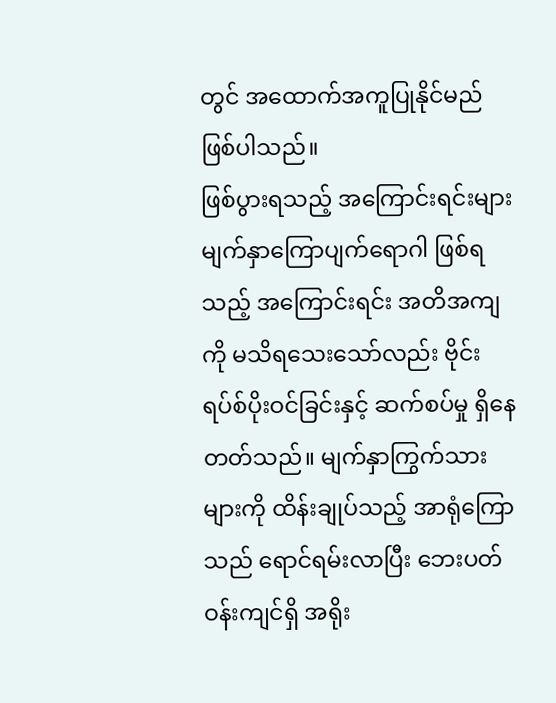တွင် အထောက်အကူပြုနိုင်မည် ဖြစ်ပါသည်။
ဖြစ်ပွားရသည့် အကြောင်းရင်းများ
မျက်နှာကြောပျက်ရောဂါ ဖြစ်ရသည့် အကြောင်းရင်း အတိအကျကို မသိရသေးသော်လည်း ဗိုင်းရပ်စ်ပိုးဝင်ခြင်းနှင့် ဆက်စပ်မှု ရှိနေတတ်သည်။ မျက်နှာကြွက်သားများကို ထိန်းချုပ်သည့် အာရုံကြောသည် ရောင်ရမ်းလာပြီး ဘေးပတ်ဝန်းကျင်ရှိ အရိုး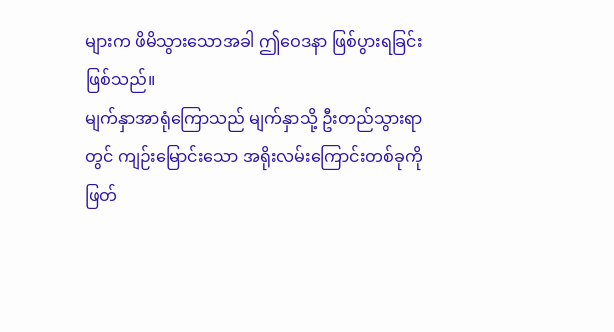များက ဖိမိသွားသောအခါ ဤဝေဒနာ ဖြစ်ပွားရခြင်း ဖြစ်သည်။
မျက်နှာအာရုံကြောသည် မျက်နှာသို့ ဦးတည်သွားရာတွင် ကျဉ်းမြောင်းသော အရိုးလမ်းကြောင်းတစ်ခုကို ဖြတ်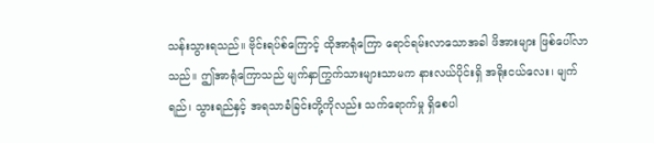သန်းသွားရသည်။ ဗိုင်းရပ်စ်ကြောင့် ထိုအာရုံကြော ရောင်ရမ်းလာသောအခါ ဖိအားများ ဖြစ်ပေါ်လာသည်။ ဤအာရုံကြောသည် မျက်နှာကြွက်သားများသာမက နားလယ်ပိုင်းရှိ အရိုးငယ်လေး၊ မျက်ရည်၊ သွားရည်နှင့် အရသာခံခြင်းတို့ကိုလည်း သက်ရောက်မှု ရှိစေပါ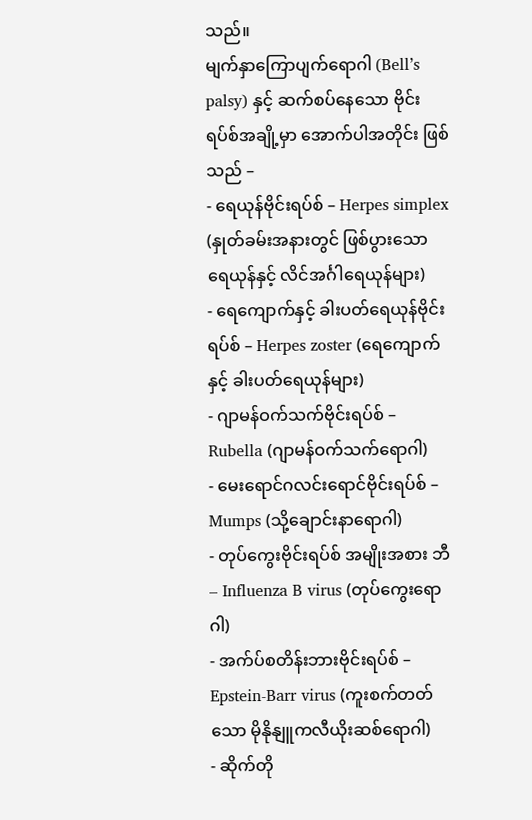သည်။
မျက်နှာကြောပျက်ရောဂါ (Bell’s palsy) နှင့် ဆက်စပ်နေသော ဗိုင်းရပ်စ်အချို့မှာ အောက်ပါအတိုင်း ဖြစ်သည် –
- ရေယုန်ဗိုင်းရပ်စ် – Herpes simplex (နှုတ်ခမ်းအနားတွင် ဖြစ်ပွားသော ရေယုန်နှင့် လိင်အင်္ဂါရေယုန်များ)
- ရေကျောက်နှင့် ခါးပတ်ရေယုန်ဗိုင်းရပ်စ် – Herpes zoster (ရေကျောက်နှင့် ခါးပတ်ရေယုန်များ)
- ဂျာမန်ဝက်သက်ဗိုင်းရပ်စ် – Rubella (ဂျာမန်ဝက်သက်ရောဂါ)
- မေးရောင်ဂလင်းရောင်ဗိုင်းရပ်စ် – Mumps (သို့ချောင်းနာရောဂါ)
- တုပ်ကွေးဗိုင်းရပ်စ် အမျိုးအစား ဘီ – Influenza B virus (တုပ်ကွေးရောဂါ)
- အက်ပ်စတိန်းဘားဗိုင်းရပ်စ် – Epstein-Barr virus (ကူးစက်တတ်သော မိုနိုနျူကလီယိုးဆစ်ရောဂါ)
- ဆိုက်တို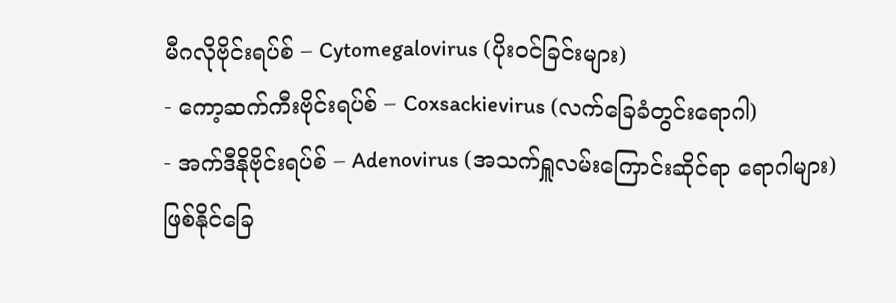မီဂလိုဗိုင်းရပ်စ် – Cytomegalovirus (ပိုးဝင်ခြင်းများ)
- ကော့ဆက်ကီးဗိုင်းရပ်စ် – Coxsackievirus (လက်ခြေခံတွင်းရောဂါ)
- အက်ဒီနိုဗိုင်းရပ်စ် – Adenovirus (အသက်ရှူလမ်းကြောင်းဆိုင်ရာ ရောဂါများ)
ဖြစ်နိုင်ခြေ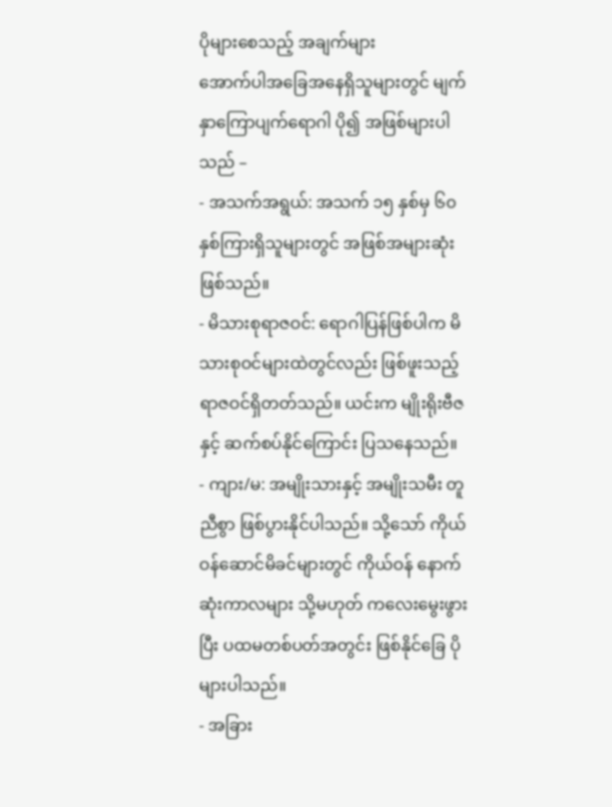ပိုများစေသည့် အချက်များ
အောက်ပါအခြေအနေရှိသူများတွင် မျက်နှာကြောပျက်ရောဂါ ပို၍ အဖြစ်များပါသည် –
- အသက်အရွယ်: အသက် ၁၅ နှစ်မှ ၆၀ နှစ်ကြားရှိသူများတွင် အဖြစ်အများဆုံး ဖြစ်သည်။
- မိသားစုရာဇဝင်: ရောဂါပြန်ဖြစ်ပါက မိသားစုဝင်များထဲတွင်လည်း ဖြစ်ဖူးသည့် ရာဇဝင်ရှိတတ်သည်။ ယင်းက မျိုးရိုးဗီဇနှင့် ဆက်စပ်နိုင်ကြောင်း ပြသနေသည်။
- ကျား/မ: အမျိုးသားနှင့် အမျိုးသမီး တူညီစွာ ဖြစ်ပွားနိုင်ပါသည်။ သို့သော် ကိုယ်ဝန်ဆောင်မိခင်များတွင် ကိုယ်ဝန် နောက်ဆုံးကာလများ သို့မဟုတ် ကလေးမွေးဖွားပြီး ပထမတစ်ပတ်အတွင်း ဖြစ်နိုင်ခြေ ပိုများပါသည်။
- အခြား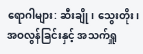ရောဂါများ: ဆီးချို၊ သွေးတိုး၊ အဝလွန်ခြင်းနှင့် အသက်ရှူ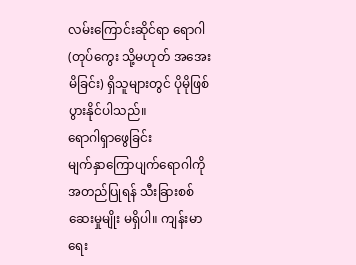လမ်းကြောင်းဆိုင်ရာ ရောဂါ (တုပ်ကွေး သို့မဟုတ် အအေးမိခြင်း) ရှိသူများတွင် ပိုမိုဖြစ်ပွားနိုင်ပါသည်။
ရောဂါရှာဖွေခြင်း
မျက်နှာကြောပျက်ရောဂါကို အတည်ပြုရန် သီးခြားစစ်ဆေးမှုမျိုး မရှိပါ။ ကျန်းမာရေး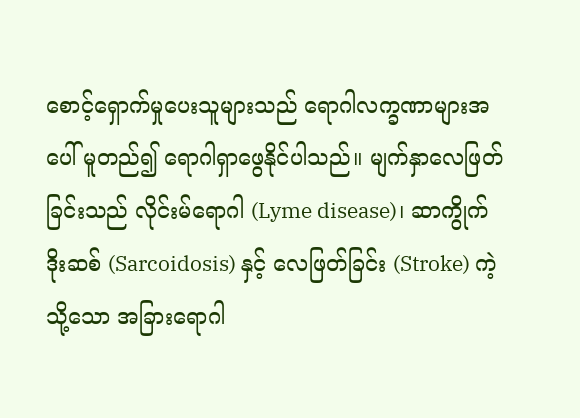စောင့်ရှောက်မှုပေးသူများသည် ရောဂါလက္ခဏာများအပေါ် မူတည်၍ ရောဂါရှာဖွေနိုင်ပါသည်။ မျက်နှာလေဖြတ်ခြင်းသည် လိုင်းမ်ရောဂါ (Lyme disease)၊ ဆာကွိုက်ဒိုးဆစ် (Sarcoidosis) နှင့် လေဖြတ်ခြင်း (Stroke) ကဲ့သို့သော အခြားရောဂါ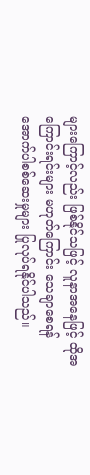များကြောင့်လည်း ဖြစ်နိုင်သဖြင့် လူနာအနေဖြင့် ထိုအကြောင်းရင်းများ မဟုတ်ကြောင်း သေချာစေရန် အောက်ပါစစ်ဆေးမှုများ ပြုလုပ်ရနိုင်ပါသည်။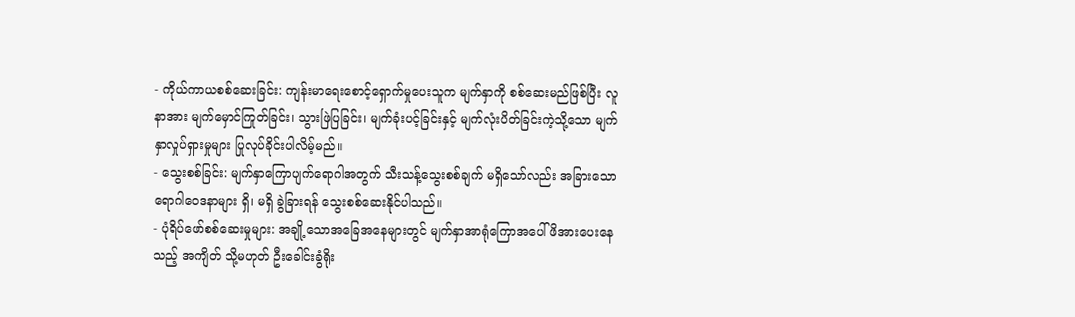- ကိုယ်ကာယစစ်ဆေးခြင်း: ကျန်းမာရေးစောင့်ရှောက်မှုပေးသူက မျက်နှာကို စစ်ဆေးမည်ဖြစ်ပြီး လူနာအား မျက်မှောင်ကြုတ်ခြင်း၊ သွားဖြဲပြခြင်း၊ မျက်ခုံးပင့်ခြင်းနှင့် မျက်လုံးပိတ်ခြင်းကဲ့သို့သော မျက်နှာလှုပ်ရှားမှုများ ပြုလုပ်ခိုင်းပါလိမ့်မည်။
- သွေးစစ်ခြင်း: မျက်နှာကြောပျက်ရောဂါအတွက် သီးသန့်သွေးစစ်ချက် မရှိသော်လည်း အခြားသော ရောဂါဝေဒနာများ ရှိ၊ မရှိ ခွဲခြားရန် သွေးစစ်ဆေးနိုင်ပါသည်။
- ပုံရိပ်ဖော်စစ်ဆေးမှုများ: အချို့သောအခြေအနေများတွင် မျက်နှာအာရုံကြောအပေါ် ဖိအားပေးနေသည့် အကျိတ် သို့မဟုတ် ဦးခေါင်းခွံရိုး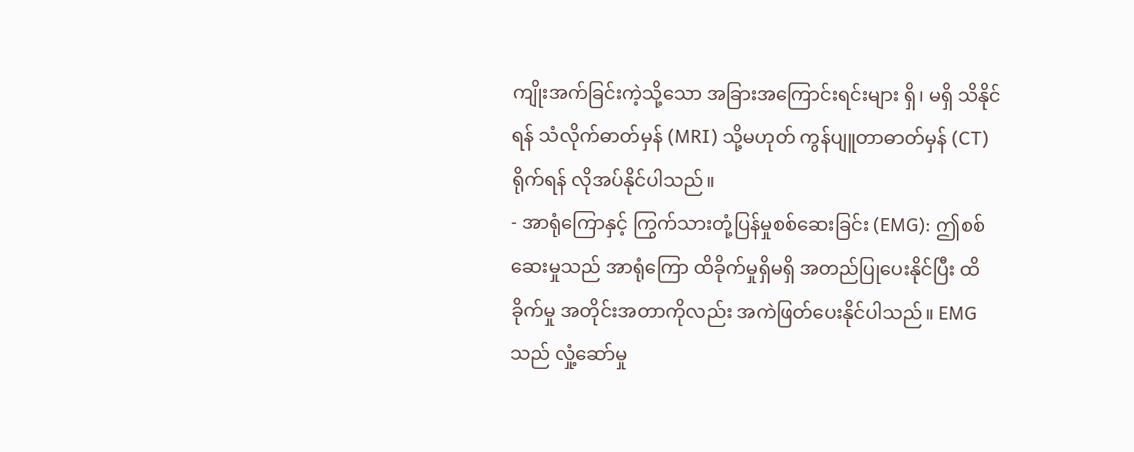ကျိုးအက်ခြင်းကဲ့သို့သော အခြားအကြောင်းရင်းများ ရှိ၊ မရှိ သိနိုင်ရန် သံလိုက်ဓာတ်မှန် (MRI) သို့မဟုတ် ကွန်ပျူတာဓာတ်မှန် (CT) ရိုက်ရန် လိုအပ်နိုင်ပါသည်။
- အာရုံကြောနှင့် ကြွက်သားတုံ့ပြန်မှုစစ်ဆေးခြင်း (EMG): ဤစစ်ဆေးမှုသည် အာရုံကြော ထိခိုက်မှုရှိမရှိ အတည်ပြုပေးနိုင်ပြီး ထိခိုက်မှု အတိုင်းအတာကိုလည်း အကဲဖြတ်ပေးနိုင်ပါသည်။ EMG သည် လှုံ့ဆော်မှု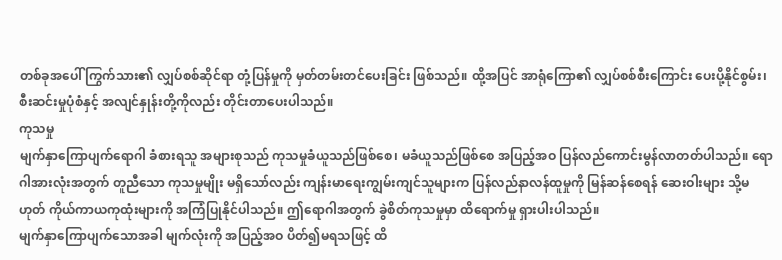တစ်ခုအပေါ် ကြွက်သား၏ လျှပ်စစ်ဆိုင်ရာ တုံ့ပြန်မှုကို မှတ်တမ်းတင်ပေးခြင်း ဖြစ်သည်။ ထို့အပြင် အာရုံကြော၏ လျှပ်စစ်စီးကြောင်း ပေးပို့နိုင်စွမ်း၊ စီးဆင်းမှုပုံစံနှင့် အလျင်နှုန်းတို့ကိုလည်း တိုင်းတာပေးပါသည်။
ကုသမှု
မျက်နှာကြောပျက်ရောဂါ ခံစားရသူ အများစုသည် ကုသမှုခံယူသည်ဖြစ်စေ၊ မခံယူသည်ဖြစ်စေ အပြည့်အဝ ပြန်လည်ကောင်းမွန်လာတတ်ပါသည်။ ရောဂါအားလုံးအတွက် တူညီသော ကုသမှုမျိုး မရှိသော်လည်း ကျန်းမာရေးကျွမ်းကျင်သူများက ပြန်လည်နာလန်ထူမှုကို မြန်ဆန်စေရန် ဆေးဝါးများ သို့မဟုတ် ကိုယ်ကာယကုထုံးများကို အကြံပြုနိုင်ပါသည်။ ဤရောဂါအတွက် ခွဲစိတ်ကုသမှုမှာ ထိရောက်မှု ရှားပါးပါသည်။
မျက်နှာကြောပျက်သောအခါ မျက်လုံးကို အပြည့်အဝ ပိတ်၍မရသဖြင့် ထိ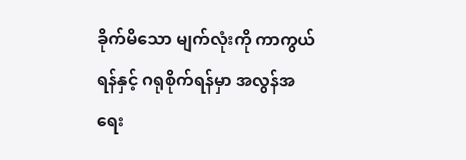ခိုက်မိသော မျက်လုံးကို ကာကွယ်ရန်နှင့် ဂရုစိုက်ရန်မှာ အလွန်အရေး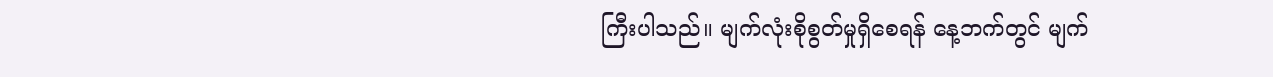ကြီးပါသည်။ မျက်လုံးစိုစွတ်မှုရှိစေရန် နေ့ဘက်တွင် မျက်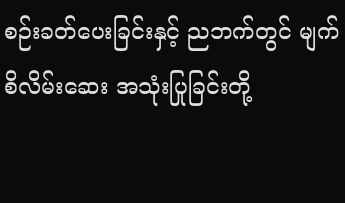စဉ်းခတ်ပေးခြင်းနှင့် ညဘက်တွင် မျက်စိလိမ်းဆေး အသုံးပြုခြင်းတို့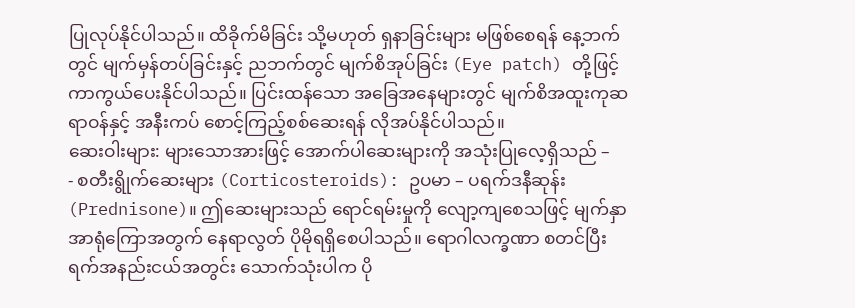ပြုလုပ်နိုင်ပါသည်။ ထိခိုက်မိခြင်း သို့မဟုတ် ရှနာခြင်းများ မဖြစ်စေရန် နေ့ဘက်တွင် မျက်မှန်တပ်ခြင်းနှင့် ညဘက်တွင် မျက်စိအုပ်ခြင်း (Eye patch) တို့ဖြင့် ကာကွယ်ပေးနိုင်ပါသည်။ ပြင်းထန်သော အခြေအနေများတွင် မျက်စိအထူးကုဆရာဝန်နှင့် အနီးကပ် စောင့်ကြည့်စစ်ဆေးရန် လိုအပ်နိုင်ပါသည်။
ဆေးဝါးများ: များသောအားဖြင့် အောက်ပါဆေးများကို အသုံးပြုလေ့ရှိသည် –
- စတီးရွိုက်ဆေးများ (Corticosteroids): ဥပမာ – ပရက်ဒနီဆုန်း (Prednisone)။ ဤဆေးများသည် ရောင်ရမ်းမှုကို လျော့ကျစေသဖြင့် မျက်နှာအာရုံကြောအတွက် နေရာလွတ် ပိုမိုရရှိစေပါသည်။ ရောဂါလက္ခဏာ စတင်ပြီး ရက်အနည်းငယ်အတွင်း သောက်သုံးပါက ပို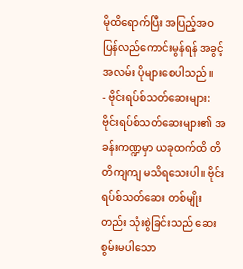မိုထိရောက်ပြီး အပြည့်အဝ ပြန်လည်ကောင်းမွန်ရန် အခွင့်အလမ်း ပိုများစေပါသည်။
- ဗိုင်းရပ်စ်သတ်ဆေးများ: ဗိုင်းရပ်စ်သတ်ဆေးများ၏ အခန်းကဏ္ဍမှာ ယခုထက်ထိ တိတိကျကျ မသိရသေးပါ။ ဗိုင်းရပ်စ်သတ်ဆေး တစ်မျိုးတည်း သုံးစွဲခြင်းသည် ဆေးစွမ်းမပါသော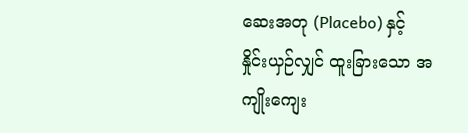ဆေးအတု (Placebo) နှင့် နှိုင်းယှဉ်လျှင် ထူးခြားသော အကျိုးကျေး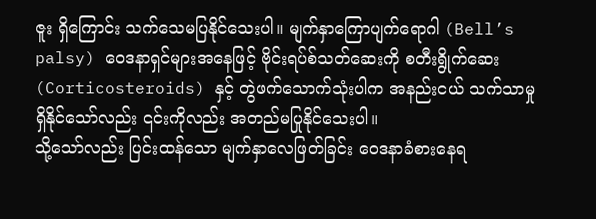ဇူး ရှိကြောင်း သက်သေမပြနိုင်သေးပါ။ မျက်နှာကြောပျက်ရောဂါ (Bell’s palsy) ဝေဒနာရှင်များအနေဖြင့် ဗိုင်းရပ်စ်သတ်ဆေးကို စတီးရွိုက်ဆေး (Corticosteroids) နှင့် တွဲဖက်သောက်သုံးပါက အနည်းငယ် သက်သာမှုရှိနိုင်သော်လည်း ၎င်းကိုလည်း အတည်မပြုနိုင်သေးပါ။
သို့သော်လည်း ပြင်းထန်သော မျက်နှာလေဖြတ်ခြင်း ဝေဒနာခံစားနေရ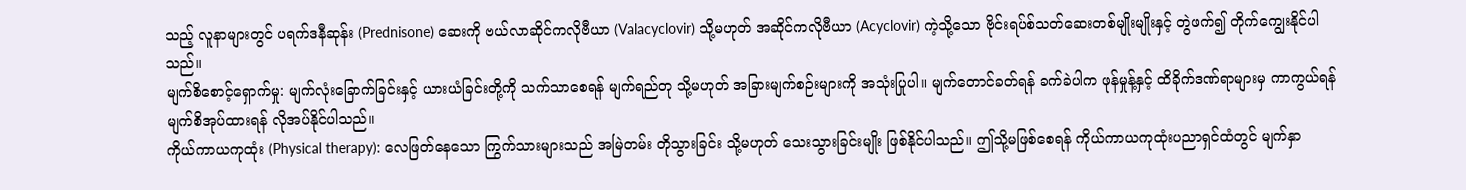သည့် လူနာများတွင် ပရက်ဒနီဆုန်း (Prednisone) ဆေးကို ဗယ်လာဆိုင်ကလိုဗီယာ (Valacyclovir) သို့မဟုတ် အဆိုင်ကလိုဗီယာ (Acyclovir) ကဲ့သို့သော ဗိုင်းရပ်စ်သတ်ဆေးတစ်မျိုးမျိုးနှင့် တွဲဖက်၍ တိုက်ကျွေးနိုင်ပါသည်။
မျက်စိစောင့်ရှောက်မှု: မျက်လုံးခြောက်ခြင်းနှင့် ယားယံခြင်းတို့ကို သက်သာစေရန် မျက်ရည်တု သို့မဟုတ် အခြားမျက်စဉ်းများကို အသုံးပြုပါ။ မျက်တောင်ခတ်ရန် ခက်ခဲပါက ဖုန်မှုန့်နှင့် ထိခိုက်ဒဏ်ရာများမှ ကာကွယ်ရန် မျက်စိအုပ်ထားရန် လိုအပ်နိုင်ပါသည်။
ကိုယ်ကာယကုထုံး (Physical therapy): လေဖြတ်နေသော ကြွက်သားများသည် အမြဲတမ်း တိုသွားခြင်း သို့မဟုတ် သေးသွားခြင်းမျိုး ဖြစ်နိုင်ပါသည်။ ဤသို့မဖြစ်စေရန် ကိုယ်ကာယကုထုံးပညာရှင်ထံတွင် မျက်နှာ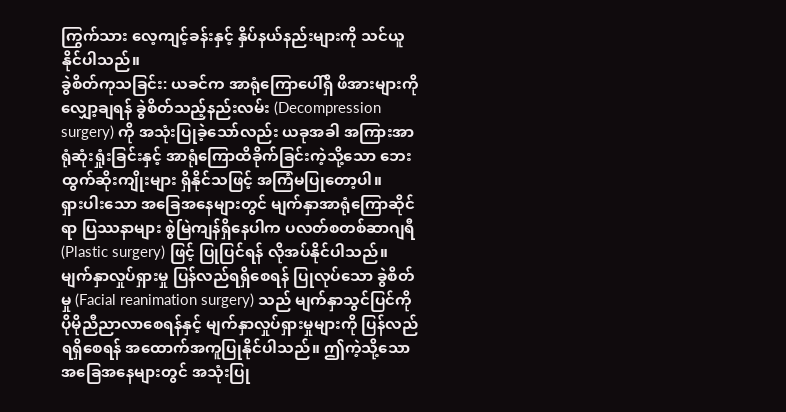ကြွက်သား လေ့ကျင့်ခန်းနှင့် နှိပ်နယ်နည်းများကို သင်ယူနိုင်ပါသည်။
ခွဲစိတ်ကုသခြင်း: ယခင်က အာရုံကြောပေါ်ရှိ ဖိအားများကို လျှော့ချရန် ခွဲစိတ်သည့်နည်းလမ်း (Decompression surgery) ကို အသုံးပြုခဲ့သော်လည်း ယခုအခါ အကြားအာရုံဆုံးရှုံးခြင်းနှင့် အာရုံကြောထိခိုက်ခြင်းကဲ့သို့သော ဘေးထွက်ဆိုးကျိုးများ ရှိနိုင်သဖြင့် အကြံမပြုတော့ပါ။
ရှားပါးသော အခြေအနေများတွင် မျက်နှာအာရုံကြောဆိုင်ရာ ပြဿနာများ စွဲမြဲကျန်ရှိနေပါက ပလတ်စတစ်ဆာဂျရီ (Plastic surgery) ဖြင့် ပြုပြင်ရန် လိုအပ်နိုင်ပါသည်။ မျက်နှာလှုပ်ရှားမှု ပြန်လည်ရရှိစေရန် ပြုလုပ်သော ခွဲစိတ်မှု (Facial reanimation surgery) သည် မျက်နှာသွင်ပြင်ကို ပိုမိုညီညာလာစေရန်နှင့် မျက်နှာလှုပ်ရှားမှုများကို ပြန်လည်ရရှိစေရန် အထောက်အကူပြုနိုင်ပါသည်။ ဤကဲ့သို့သော အခြေအနေများတွင် အသုံးပြု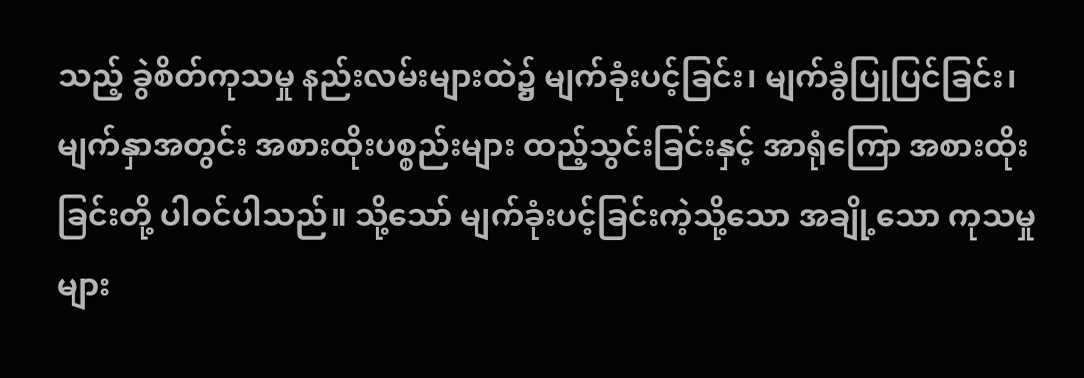သည့် ခွဲစိတ်ကုသမှု နည်းလမ်းများထဲ၌ မျက်ခုံးပင့်ခြင်း၊ မျက်ခွံပြုပြင်ခြင်း၊ မျက်နှာအတွင်း အစားထိုးပစ္စည်းများ ထည့်သွင်းခြင်းနှင့် အာရုံကြော အစားထိုးခြင်းတို့ ပါဝင်ပါသည်။ သို့သော် မျက်ခုံးပင့်ခြင်းကဲ့သို့သော အချို့သော ကုသမှုများ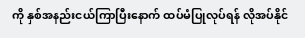ကို နှစ်အနည်းငယ်ကြာပြီးနောက် ထပ်မံပြုလုပ်ရန် လိုအပ်နိုင်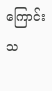ကြောင်း သ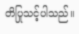တိပြုသင့်ပါသည်။